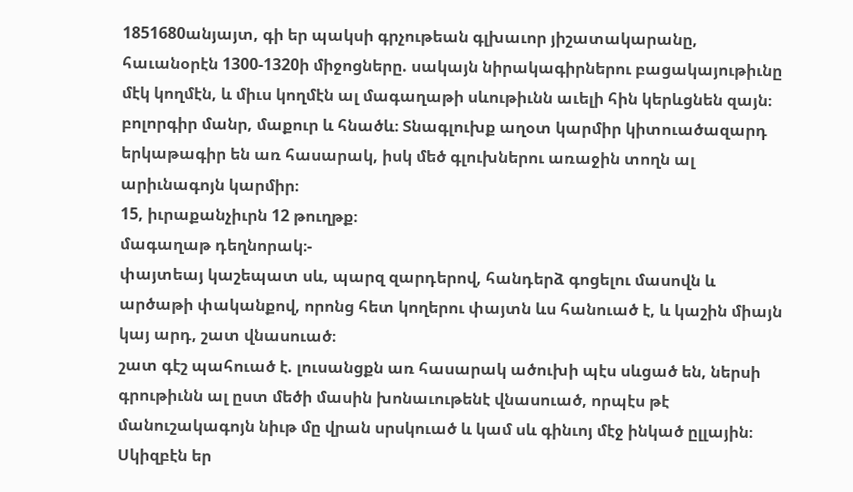1851680անյայտ, գի եր պակսի գրչութեան գլխաւոր յիշատակարանը, հաւանօրէն 1300-1320ի միջոցները. սակայն նիրակագիրներու բացակայութիւնը մէկ կողմէն, և միւս կողմէն ալ մագաղաթի սևութիւնն աւելի հին կերևցնեն զայն։
բոլորգիր մանր, մաքուր և հնածև։ Տնագլուխք աղօտ կարմիր կիտուածազարդ երկաթագիր են առ հասարակ, իսկ մեծ գլուխներու առաջին տողն ալ արիւնագոյն կարմիր։
15, իւրաքանչիւրն 12 թուղթք։
մագաղաթ դեղնորակ։-
փայտեայ կաշեպատ սև, պարզ զարդերով, հանդերձ գոցելու մասովն և արծաթի փականքով, որոնց հետ կողերու փայտն ևս հանուած է, և կաշին միայն կայ արդ, շատ վնասուած։
շատ գէշ պահուած է. լուսանցքն առ հասարակ ածուխի պէս սևցած են, ներսի գրութիւնն ալ ըստ մեծի մասին խոնաւութենէ վնասուած, որպէս թէ մանուշակագոյն նիւթ մը վրան սրսկուած և կամ սև գինւոյ մէջ ինկած ըլլային։ Սկիզբէն եր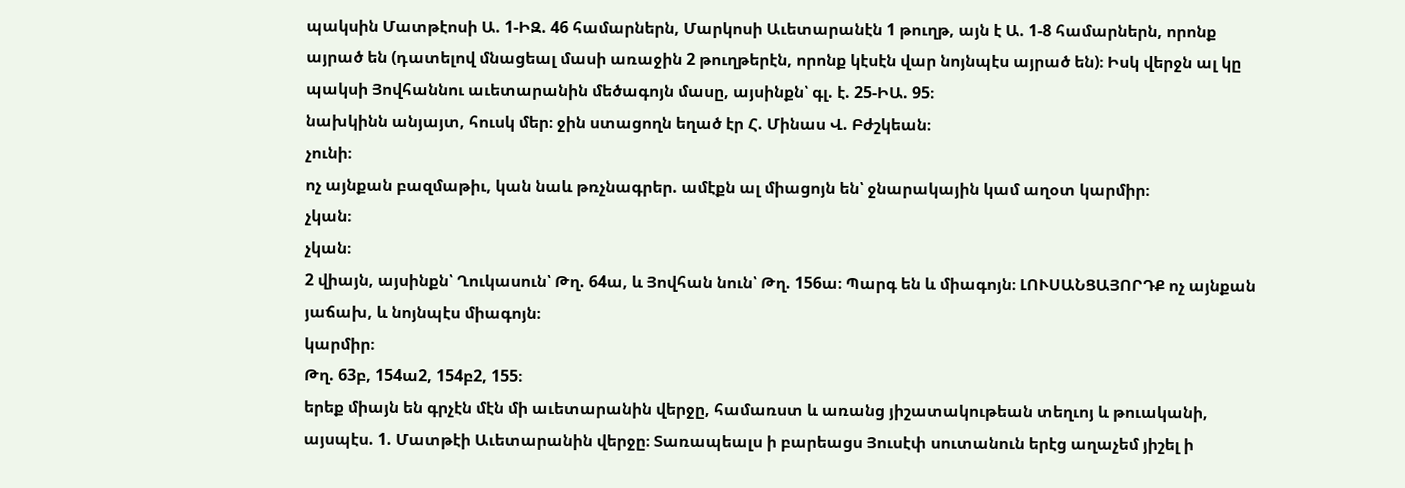պակսին Մատթէոսի Ա. 1-ԻԶ. 46 համարներն, Մարկոսի Աւետարանէն 1 թուղթ, այն է Ա. 1-8 համարներն, որոնք այրած են (դատելով մնացեալ մասի առաջին 2 թուղթերէն, որոնք կէսէն վար նոյնպէս այրած են)։ Իսկ վերջն ալ կը պակսի Յովհաննու աւետարանին մեծագոյն մասը, այսինքն՝ գլ. է. 25-ԻԱ. 95։
նախկինն անյայտ, հուսկ մեր։ ջին ստացողն եղած էր Հ. Մինաս Վ. Բժշկեան։
չունի։
ոչ այնքան բազմաթիւ, կան նաև թռչնագրեր. ամէքն ալ միացոյն են՝ ջնարակային կամ աղօտ կարմիր։
չկան։
չկան։
2 վիայն, այսինքն՝ Ղուկասուն՝ Թղ. 64ա, և Յովհան նուն՝ Թղ. 156ա։ Պարգ են և միագոյն։ ԼՈՒՍԱՆՑԱՅՈՐԴՔ ոչ այնքան յաճախ, և նոյնպէս միագոյն։
կարմիր։
Թղ. 63բ, 154ա2, 154բ2, 155։
երեք միայն են գրչէն մէն մի աւետարանին վերջը, համառստ և առանց յիշատակութեան տեղւոյ և թուականի, այսպէս. 1. Մատթէի Աւետարանին վերջը։ Տառապեալս ի բարեացս Յուսէփ սուտանուն երէց աղաչեմ յիշել ի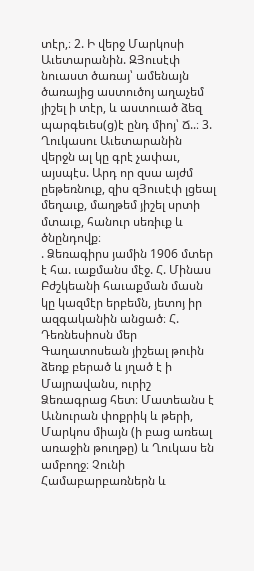տէր,։ 2. Ի վերջ Մարկոսի Աւետարանին. ԶՅուսէփ նուաստ ծառայ՝ ամենայն ծառայից աստուծոյ աղաչեմ յիշել ի տէր, և աստուած ձեզ պարգեւես(ց)է ընդ միոյ՝ Ճ..։ 3. Ղուկասու Աւետարանին վերջն ալ կը գրէ չափաւ, այսպէս. Արդ որ զսա այժմ ըեթեռնուք, զիս զՅուսէփ լցեալ մեղաւք, մաղթեմ յիշել սրտի մտաւք, հանուր սեռիւք և ծնընդովք։
. Ձեռագիրս յամին 1906 մտեր է հա. ւաքմանս մէջ. Հ. Մինաս Բժշկեանի հաւաքման մասն կը կազմէր երբեմն, յետոյ իր ազգականին անցած։ Հ. Դեռնեսիոսն մեր Գաղատոսեան յիշեալ թուին ձեռք բերած և յղած է ի Մայրավանս, ուրիշ Ձեռագրաց հետ։ Մատեանս է Աւնուրան փոքրիկ և թերի, Մարկոս միայն (ի բաց առեալ առաջին թուղթը) և Ղուկաս են ամբողջ։ Չունի Համաբարբառներն և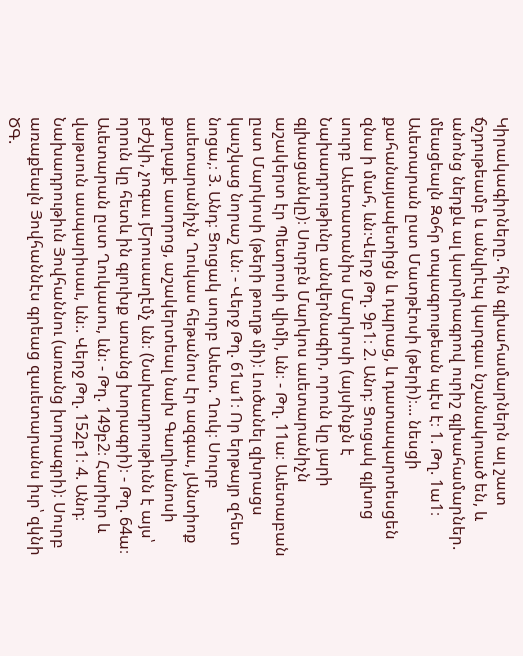Կիրակագիրները. հին գլխահամարներն ալ շատ ճշդութեամբ և անվրէպ կարգաւ նշանակուած են, և անոնց ներքև ալ կարմրագրով ուրիշ գլխահամարներ. մեացեալն Զօհր տպագրութեան պէս է։ 1. Թղ. 1ա1։ Աւետարան ըստ Մատթէոսի (թերի)։... նեսցի քահանայապետիցն և դպրաց, և դատապարտեսցեն զնա ի մահ, ևն։Վերջ Թղ. 9բ1։ 2. Անդ։ Ցուցակ գլխոց սուրբ Աւետատանիս Մարկոսի (այսինքն է Նախադրութիւնը անվերնագիր, որուն կը յարի գլխացանկը)։ Սուրբն Մարկոս աւետարանիչն աշակերտ էր Պետրոսի վիմի, ևն։ - Թղ. 11ա։ Աւետաբան ըստ Մարկոսի (թերի թուղթ մի)։ Լուծանել զխրացս կաւշկաց նորաշ ևն։ - Վերջ Թղ. 61ա1։ Որ երթայր զհետ նոցա,։ 3. Անդ։ Ցուցակ սուրբ Աւետ. Ղուկ։ Սուրբ աւետարանիչն Ղուկաս հեթանոս էր ազգաւ, յԱնտիոք քաղաքէ ասորոց, աշակերտեալ նախ Գաղիանոսի բժշկի, չոգաւ յԵրուսաղէմչ ևն։ (Նախադրութիւնն է այս՝ որուն կը հետև ին գլուխք առանց խորագրի)։ - Թղ. 64ա։ Աւետարան ըստ Ղուկասու, ևն։ - Թղ. 149բ2։ Հարիւր և վաթսուն ասպարիսաւ, ևն։. Վերջ Թղ. 152բ1։ 4. Անդ։ Նախադրութիւն Յովհաննու (առանց խորագրի)։ Սուրբ առաքեալն Յովհաննէս գրեաց զաւետարանս իւր՝ զկնի ԾԳ.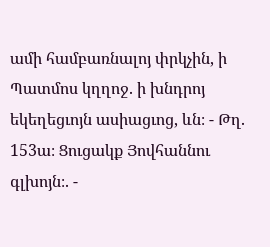ամի համբառնալոյ փրկչին, ի Պատմոս կղղոջ. ի խնդրոյ եկեղեցւոյն ասիացւոց, ևն։ - Թղ. 153ա։ Ցուցակք Յովհաննու գլխոյն։. -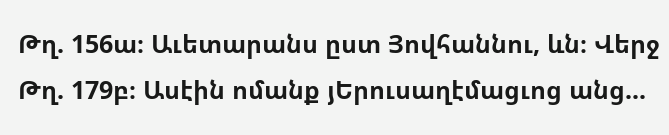Թղ. 156ա։ Աւետարանս ըստ Յովհաննու, ևն։ Վերջ Թղ. 179բ։ Ասէին ոմանք յԵրուսաղէմացւոց անց...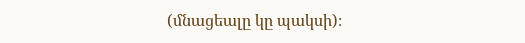(մնացեալը կը պակսի)։